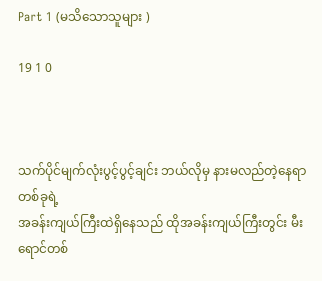Part 1 (မသိ‌သောသူများ )

19 1 0



သက်ပိုင်မျက်လုံးပွင့်ပွင့်ချင်း ဘယ်လိုမှ နားမလည်တဲ့နေရာတစ်ခုရဲ့
အခန်းကျယ်ကြီးထဲရှိနေသည် ထိုအခန်းကျယ်ကြီးတွင်း မီးရောင်တစ်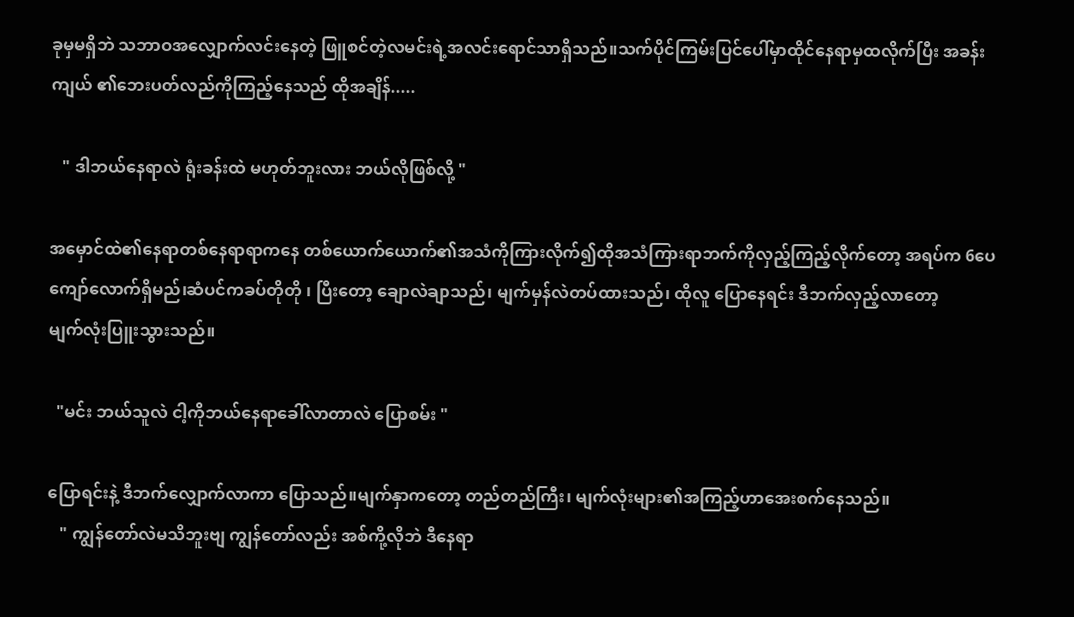ခုမှမရှိဘဲ သဘာဝအလျှောက်လင်းနေတဲ့ ဖြူစင်တဲ့လမင်းရဲ့အလင်းရောင်သာရှိသည်။သက်ပိုင်ကြမ်းပြင်ပေါ်မှာထိုင်နေရာမှထလိုက်ပြီး အခန်းကျယ် ၏ဘေးပတ်လည်ကိုကြည့်နေသည် ထိုအချိန်.....

   " ဒါဘယ်နေရာလဲ ရုံးခန်းထဲ မဟုတ်ဘူးလား ဘယ်လိုဖြစ်လို့ "

အမှောင်ထဲ၏နေရာတစ်နေရာရာကနေ တစ်ယောက်ယောက်၏အသံကိုကြားလိုက်၍ထိုအသံကြားရာဘက်ကိုလှည့်ကြည့်လိုက်တော့ အရပ်က 6ပေကျော်လောက်ရှိမည်၊ဆံပင်ကခပ်တိုတို ၊ ပြီးတော့ ချောလဲချာသည်၊ မျက်မှန်လဲတပ်ထားသည်၊ ထိုလူ ပြောနေရင်း ဒီဘက်လှည့်လာတော့
မျက်လုံးပြူးသွားသည်။

  "မင်း ဘယ်သူလဲ ငါ့ကိုဘယ်နေရာခေါ်လာတာလဲ ပြောစမ်း "

ပြောရင်းနဲ့ ဒီဘက်လျှောက်လာကာ ပြောသည်။မျက်နှာကတော့ တည်တည်ကြီး၊ မျက်လုံးများ၏အကြည့်ဟာအေးစက်နေသည်။
   " ကျွန်တော်လဲမသိဘူးဗျ ကျွန်တော်လည်း အစ်ကို့လိုဘဲ ဒီနေရာ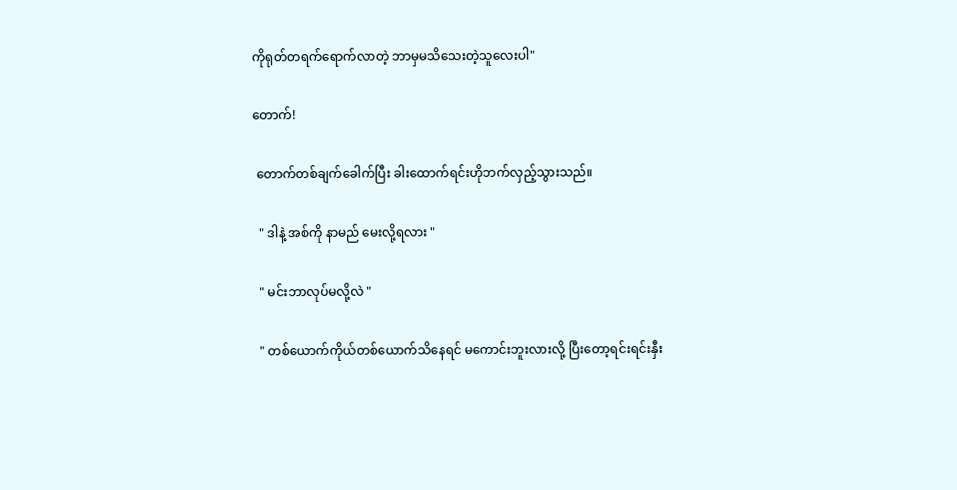ကိုရုတ်တရက်ရောက်လာတဲ့ ဘာမှမသိသေးတဲ့သူလေးပါ"

တောက်!

 တောက်တစ်ချက်ခေါက်ပြီး ခါးထောက်ရင်းဟိုဘက်လှည့်သွားသည်။

  " ဒါနဲ့ အစ်ကို နာမည် မေးလို့ရလား "

  " မင်းဘာလုပ်မလို့လဲ "

  " တစ်ယောက်ကိုယ်တစ်ယောက်သိနေရင် မကောင်းဘူးလားလို့ ပြီးတော့ရင်းရင်းနှီး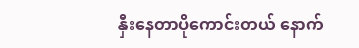နှီးနေတာပိုကောင်းတယ် နောက်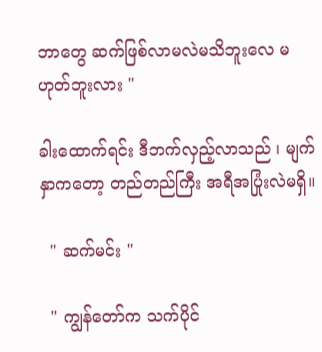ဘာတွေ ဆက်ဖြစ်လာမလဲမသိဘူးလေ မဟုတ်ဘူးလား "

ခါးထောက်ရင်း ဒီဘက်လှည့်လာသည် ၊ မျက်နှာကတော့ တည်တည်ကြီး အရီအပြုံးလဲမရှိ။

  " ဆက်မင်း "

  " ကျွန်တော်က သက်ပိုင်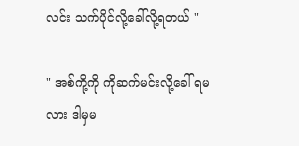လင်း သက်ပိုင်လို့ခေါ်လို့ရတယ် "

" အစ်ကို့ကို ကိုဆက်မင်းလို့ခေါ် ရမလား ဒါမှမ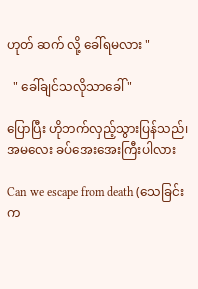ဟုတ် ဆက် လို့ ခေါ်ရမလား "

  " ခေါ်ချင်သလိုသာ‌ခေါ် "

ပြောပြီး ဟိုဘက်လှည့်သွားပြန်သည်၊ အမလေး ခပ်အေးအေးကြီးပါလား

Can we escape from death (သေခြင်းက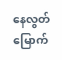နေလွတ်မြောက်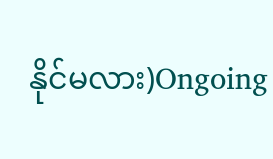နိုင်မလား)Ongoing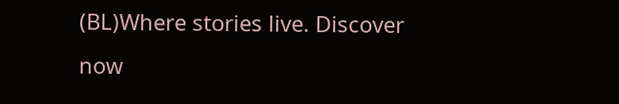(BL)Where stories live. Discover now